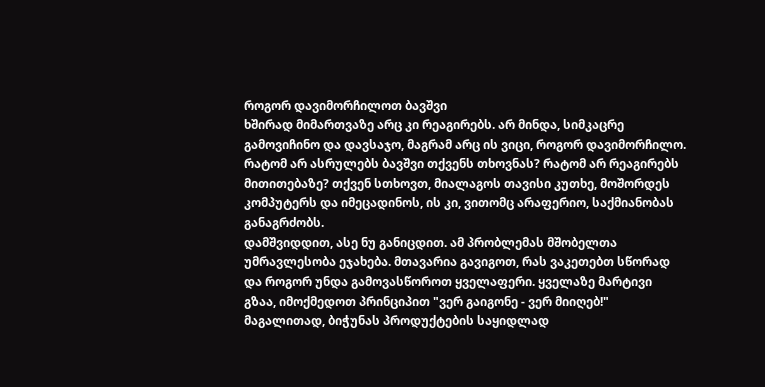როგორ დავიმორჩილოთ ბავშვი
ხშირად მიმართვაზე არც კი რეაგირებს. არ მინდა, სიმკაცრე გამოვიჩინო და დავსაჯო, მაგრამ არც ის ვიცი, როგორ დავიმორჩილო.
რატომ არ ასრულებს ბავშვი თქვენს თხოვნას? რატომ არ რეაგირებს მითითებაზე? თქვენ სთხოვთ, მიალაგოს თავისი კუთხე, მოშორდეს კომპუტერს და იმეცადინოს, ის კი, ვითომც არაფერიო, საქმიანობას განაგრძობს.
დამშვიდდით, ასე ნუ განიცდით. ამ პრობლემას მშობელთა უმრავლესობა ეჯახება. მთავარია გავიგოთ, რას ვაკეთებთ სწორად და როგორ უნდა გამოვასწოროთ ყველაფერი. ყველაზე მარტივი გზაა, იმოქმედოთ პრინციპით "ვერ გაიგონე - ვერ მიიღებ!" მაგალითად, ბიჭუნას პროდუქტების საყიდლად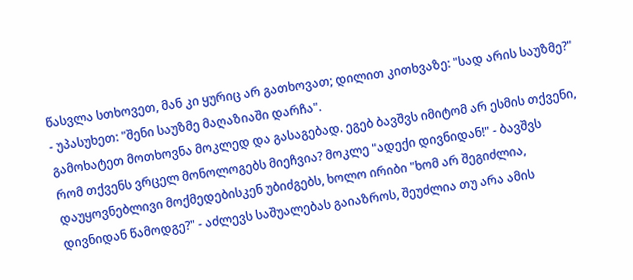წასვლა სთხოვეთ, მან კი ყურიც არ გათხოვათ; დილით კითხვაზე: "სად არის საუზმე?" - უპასუხეთ: "შენი საუზმე მაღაზიაში დარჩა".
გამოხატეთ მოთხოვნა მოკლედ და გასაგებად. ეგებ ბავშვს იმიტომ არ ესმის თქვენი, რომ თქვენს ვრცელ მონოლოგებს მიეჩვია? მოკლე "ადექი დივნიდან!" - ბავშვს დაუყოვნებლივი მოქმედებისკენ უბიძგებს, ხოლო ირიბი "ხომ არ შეგიძლია, დივნიდან წამოდგე?" - აძლევს საშუალებას გაიაზროს, შეუძლია თუ არა ამის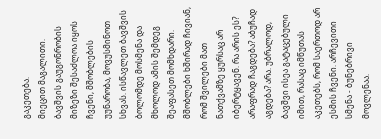გაკეთება.
მიეცით მაგალითი. ბავშვის გაუგონრობის მიზეზი შესაძლოა იყოს ჩვენი, მშობლების უუნარობა, მოვუსმინოთ სხვას. ისწავლეთ ბავშვის ბოლომდე მოსმენა და მხოლოდ ამის შემდეგ შეაფასეთ მომხდარი.
მშობლები ხშირად ჩივიან, რომ შვილები მათ ნათქვამზე ყურსაც არ იბერტყავენ. რა არის ეს? არაფრად ჩაგდება? აბუჩად აგდება? არა. უბრალოდ, ბავშვი ისეა გატაცებული იმით, რასაც იმწუთას აკეთებს, რომ საერთოდ არ ესმის ჩვენი. არჩევითი სმენა - ბუნებრივი მოვლენაა.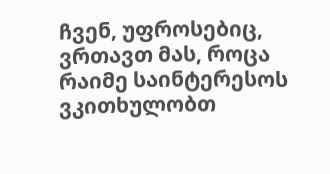ჩვენ, უფროსებიც, ვრთავთ მას, როცა რაიმე საინტერესოს ვკითხულობთ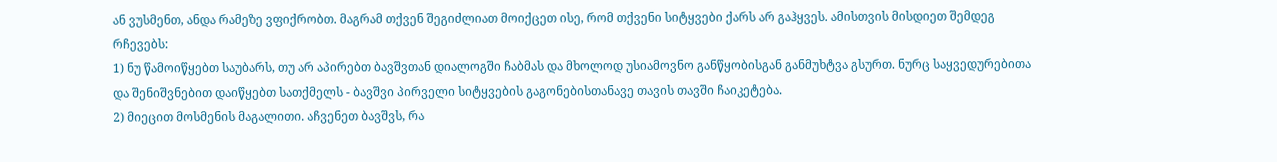ან ვუსმენთ, ანდა რამეზე ვფიქრობთ. მაგრამ თქვენ შეგიძლიათ მოიქცეთ ისე, რომ თქვენი სიტყვები ქარს არ გაჰყვეს. ამისთვის მისდიეთ შემდეგ რჩევებს:
1) ნუ წამოიწყებთ საუბარს, თუ არ აპირებთ ბავშვთან დიალოგში ჩაბმას და მხოლოდ უსიამოვნო განწყობისგან განმუხტვა გსურთ. ნურც საყვედურებითა და შენიშვნებით დაიწყებთ სათქმელს - ბავშვი პირველი სიტყვების გაგონებისთანავე თავის თავში ჩაიკეტება.
2) მიეცით მოსმენის მაგალითი. აჩვენეთ ბავშვს, რა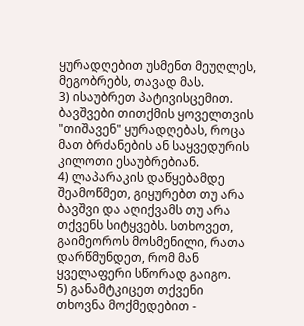ყურადღებით უსმენთ მეუღლეს, მეგობრებს, თავად მას.
3) ისაუბრეთ პატივისცემით. ბავშვები თითქმის ყოველთვის "თიშავენ" ყურადღებას, როცა მათ ბრძანების ან საყვედურის კილოთი ესაუბრებიან.
4) ლაპარაკის დაწყებამდე შეამოწმეთ, გიყურებთ თუ არა ბავშვი და აღიქვამს თუ არა თქვენს სიტყვებს. სთხოვეთ, გაიმეოროს მოსმენილი, რათა დარწმუნდეთ, რომ მან ყველაფერი სწორად გაიგო.
5) განამტკიცეთ თქვენი თხოვნა მოქმედებით -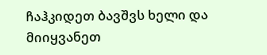ჩაჰკიდეთ ბავშვს ხელი და მიიყვანეთ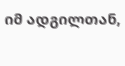იმ ადგილთან,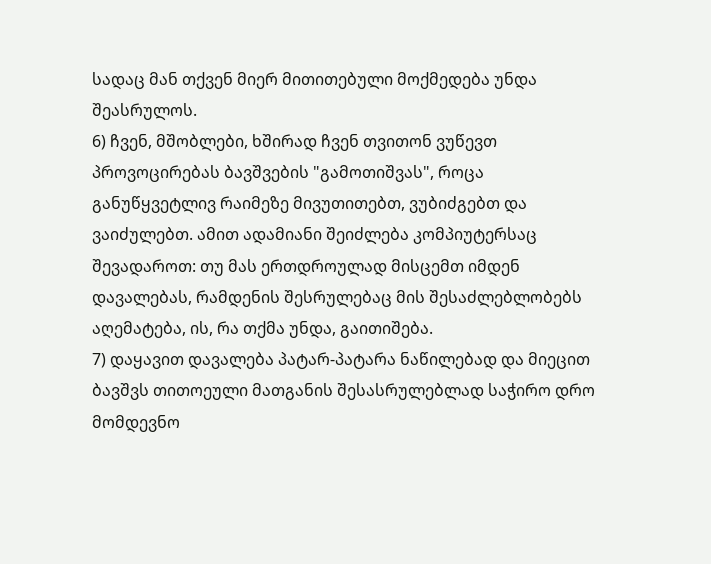სადაც მან თქვენ მიერ მითითებული მოქმედება უნდა შეასრულოს.
6) ჩვენ, მშობლები, ხშირად ჩვენ თვითონ ვუწევთ პროვოცირებას ბავშვების "გამოთიშვას", როცა განუწყვეტლივ რაიმეზე მივუთითებთ, ვუბიძგებთ და ვაიძულებთ. ამით ადამიანი შეიძლება კომპიუტერსაც შევადაროთ: თუ მას ერთდროულად მისცემთ იმდენ დავალებას, რამდენის შესრულებაც მის შესაძლებლობებს აღემატება, ის, რა თქმა უნდა, გაითიშება.
7) დაყავით დავალება პატარ-პატარა ნაწილებად და მიეცით ბავშვს თითოეული მათგანის შესასრულებლად საჭირო დრო მომდევნო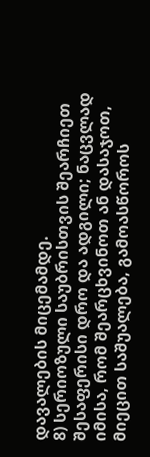დავალების მიცემამდე.
8) სერიოზული საუბრისთვის შეარჩიეთ შესაფერისი დრო და ადგილი; ნაცვლად იმისა, რომ შეარცხვინოთ ან დასაჯოთ, მიეცით საშუალება, გამოასწოროს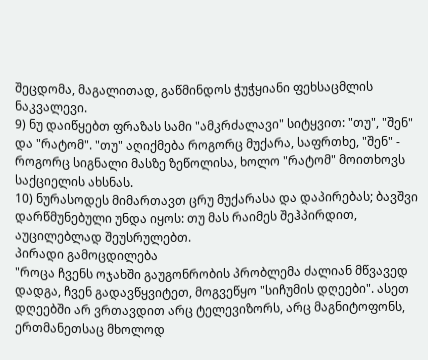შეცდომა, მაგალითად, გაწმინდოს ჭუჭყიანი ფეხსაცმლის ნაკვალევი.
9) ნუ დაიწყებთ ფრაზას სამი "ამკრძალავი" სიტყვით: "თუ", "შენ" და "რატომ". "თუ" აღიქმება როგორც მუქარა, საფრთხე, "შენ" - როგორც სიგნალი მასზე ზეწოლისა, ხოლო "რატომ" მოითხოვს საქციელის ახსნას.
10) ნურასოდეს მიმართავთ ცრუ მუქარასა და დაპირებას; ბავშვი დარწმუნებული უნდა იყოს: თუ მას რაიმეს შეჰპირდით, აუცილებლად შეუსრულებთ.
პირადი გამოცდილება
"როცა ჩვენს ოჯახში გაუგონრობის პრობლემა ძალიან მწვავედ დადგა, ჩვენ გადავწყვიტეთ, მოგვეწყო "სიჩუმის დღეები". ასეთ დღეებში არ ვრთავდით არც ტელევიზორს, არც მაგნიტოფონს, ერთმანეთსაც მხოლოდ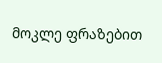მოკლე ფრაზებით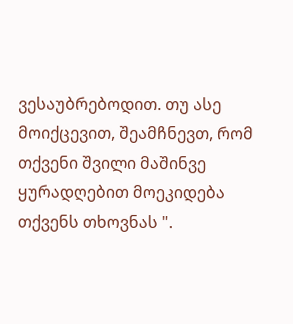ვესაუბრებოდით. თუ ასე მოიქცევით, შეამჩნევთ, რომ თქვენი შვილი მაშინვე ყურადღებით მოეკიდება თქვენს თხოვნას ".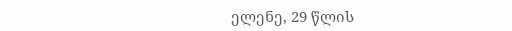ელენე, 29 წლის